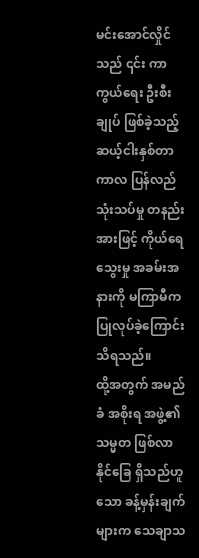မင်းအောင်လှိုင်သည် ၎င်း ကာကွယ်ရေး ဦးစီးချုပ် ဖြစ်ခဲ့သည့် ဆယ့်ငါးနှစ်တာ ကာလ ပြန်လည် သုံးသပ်မှု တနည်းအားဖြင့် ကိုယ်ရေ သွေးမှု အခမ်းအနားကို မကြာမီက ပြုလုပ်ခဲ့ကြောင်း သိရသည်။
ထို့အတွက် အမည်ခံ အစိုးရ အဖွဲ့၏ သမ္မတ ဖြစ်လာနိုင်ခြေ ရှိသည်ဟူသော ခန့်မှန်းချက်များက သေချာသ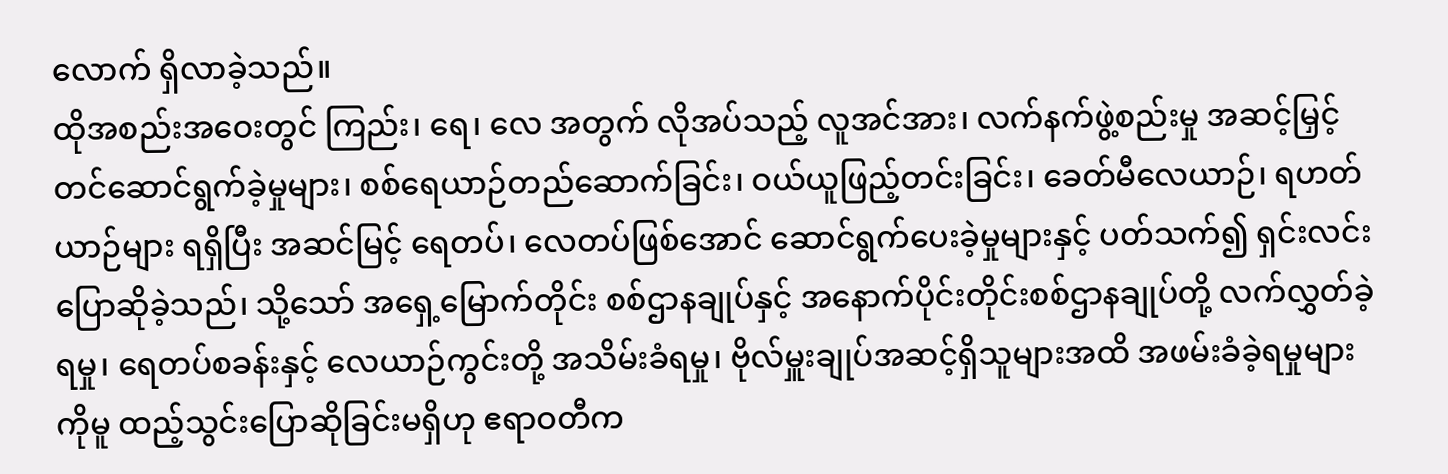လောက် ရှိလာခဲ့သည်။
ထိုအစည်းအဝေးတွင် ကြည်း၊ ရေ၊ လေ အတွက် လိုအပ်သည့် လူအင်အား၊ လက်နက်ဖွဲ့စည်းမှု အဆင့်မြှင့်တင်ဆောင်ရွက်ခဲ့မှုများ၊ စစ်ရေယာဉ်တည်ဆောက်ခြင်း၊ ဝယ်ယူဖြည့်တင်းခြင်း၊ ခေတ်မီလေယာဉ်၊ ရဟတ်ယာဉ်များ ရရှိပြီး အဆင်မြင့် ရေတပ်၊ လေတပ်ဖြစ်အောင် ဆောင်ရွက်ပေးခဲ့မှုများနှင့် ပတ်သက်၍ ရှင်းလင်းပြောဆိုခဲ့သည်၊ သို့သော် အရှေ့မြောက်တိုင်း စစ်ဌာနချုပ်နှင့် အနောက်ပိုင်းတိုင်းစစ်ဌာနချုပ်တို့ လက်လွှတ်ခဲ့ရမှု၊ ရေတပ်စခန်းနှင့် လေယာဉ်ကွင်းတို့ အသိမ်းခံရမှု၊ ဗိုလ်မှူးချုပ်အဆင့်ရှိသူများအထိ အဖမ်းခံခဲ့ရမှုများကိုမူ ထည့်သွင်းပြောဆိုခြင်းမရှိဟု ဧရာဝတီက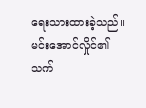ရေးသားထားခဲ့သည်။
မင်းအောင်လှိုင်၏ သက်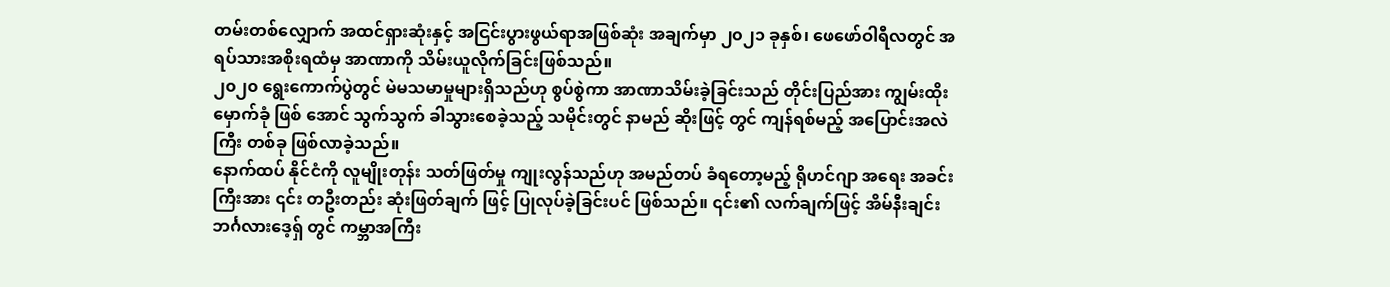တမ်းတစ်လျှောက် အထင်ရှားဆုံးနှင့် အငြင်းပွားဖွယ်ရာအဖြစ်ဆုံး အချက်မှာ ၂၀၂၁ ခုနှစ်၊ ဖေဖော်ဝါရီလတွင် အရပ်သားအစိုးရထံမှ အာဏာကို သိမ်းယူလိုက်ခြင်းဖြစ်သည်။
၂၀၂၀ ရွေးကောက်ပွဲတွင် မဲမသမာမှုများရှိသည်ဟု စွပ်စွဲကာ အာဏာသိမ်းခဲ့ခြင်းသည် တိုင်းပြည်အား ကျွမ်းထိုး မှောက်ခုံ ဖြစ် အောင် သွက်သွက် ခါသွားစေခဲ့သည့် သမိုင်းတွင် နာမည် ဆိုးဖြင့် တွင် ကျန်ရစ်မည့် အပြောင်းအလဲကြီး တစ်ခု ဖြစ်လာခဲ့သည်။
နောက်ထပ် နိုင်ငံကို လူမျိုးတုန်း သတ်ဖြတ်မှု ကျုးလွန်သည်ဟု အမည်တပ် ခံရတော့မည့် ရိုဟင်ဂျာ အရေး အခင်းကြီးအား ၎င်း တဦးတည်း ဆုံးဖြတ်ချက် ဖြင့် ပြုလုပ်ခဲ့ခြင်းပင် ဖြစ်သည်။ ၎င်း၏ လက်ချက်ဖြင့် အိမ်နီးချင်း ဘင်္ဂလားဒေ့ရှ် တွင် ကမ္ဘာအကြီး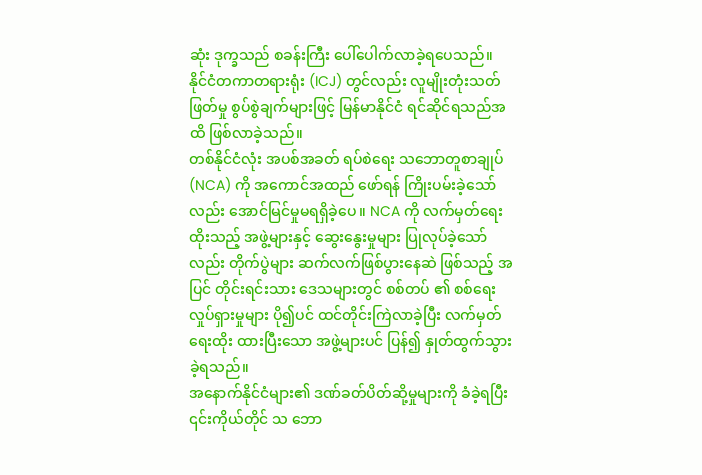ဆုံး ဒုက္ခသည် စခန်းကြီး ပေါ်ပေါက်လာခဲ့ရပေသည်။
နိုင်ငံတကာတရားရုံး (ICJ) တွင်လည်း လူမျိုးတုံးသတ်ဖြတ်မှု စွပ်စွဲချက်များဖြင့် မြန်မာနိုင်ငံ ရင်ဆိုင်ရသည်အထိ ဖြစ်လာခဲ့သည်။
တစ်နိုင်ငံလုံး အပစ်အခတ် ရပ်စဲရေး သဘောတူစာချုပ် (NCA) ကို အကောင်အထည် ဖော်ရန် ကြိုးပမ်းခဲ့သော်လည်း အောင်မြင်မှုမရရှိခဲ့ပေ။ NCA ကို လက်မှတ်ရေးထိုးသည့် အဖွဲ့များနှင့် ဆွေးနွေးမှုများ ပြုလုပ်ခဲ့သော်လည်း တိုက်ပွဲများ ဆက်လက်ဖြစ်ပွားနေဆဲ ဖြစ်သည့် အပြင် တိုင်းရင်းသား ဒေသများတွင် စစ်တပ် ၏ စစ်ရေးလှုပ်ရှားမှုများ ပို၍ပင် ထင်တိုင်းကြဲလာခဲ့ပြီး လက်မှတ်ရေးထိုး ထားပြီးသော အဖွဲ့များပင် ပြန်၍ နှုတ်ထွက်သွားခဲ့ရသည်။
အနောက်နိုင်ငံများ၏ ဒဏ်ခတ်ပိတ်ဆို့မှုများကို ခံခဲ့ရပြီး ၎င်းကိုယ်တိုင် သ ဘော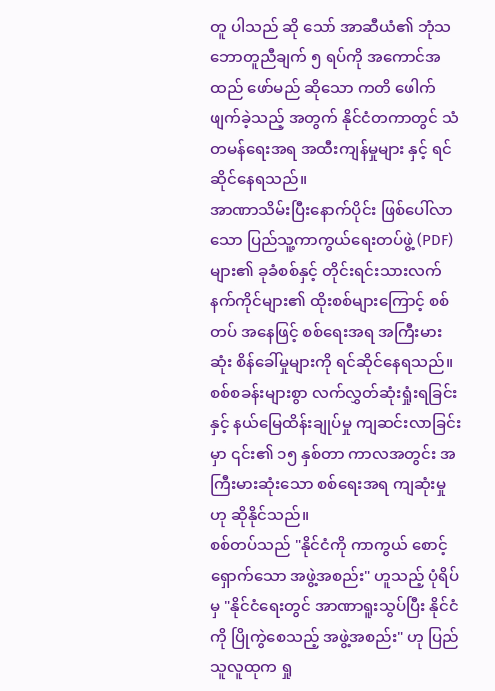တူ ပါသည် ဆို သော် အာဆီယံ၏ ဘုံသဘောတူညီချက် ၅ ရပ်ကို အကောင်အထည် ဖော်မည် ဆိုသော ကတိ ဖေါက်ဖျက်ခဲ့သည့် အတွက် နိုင်ငံတကာတွင် သံတမန်ရေးအရ အထီးကျန်မှုများ နှင့် ရင်ဆိုင်နေရသည်။
အာဏာသိမ်းပြီးနောက်ပိုင်း ဖြစ်ပေါ်လာသော ပြည်သူ့ကာကွယ်ရေးတပ်ဖွဲ့ (PDF) များ၏ ခုခံစစ်နှင့် တိုင်းရင်းသားလက်နက်ကိုင်များ၏ ထိုးစစ်များကြောင့် စစ်တပ် အနေဖြင့် စစ်ရေးအရ အကြီးမားဆုံး စိန်ခေါ်မှုများကို ရင်ဆိုင်နေရသည်။
စစ်စခန်းများစွာ လက်လွှတ်ဆုံးရှုံးရခြင်းနှင့် နယ်မြေထိန်းချုပ်မှု ကျဆင်းလာခြင်းမှာ ၎င်း၏ ၁၅ နှစ်တာ ကာလအတွင်း အကြီးမားဆုံးသော စစ်ရေးအရ ကျဆုံးမှု ဟု ဆိုနိုင်သည်။
စစ်တပ်သည် "နိုင်ငံကို ကာကွယ် စောင့်ရှောက်သော အဖွဲ့အစည်း" ဟူသည့် ပုံရိပ်မှ "နိုင်ငံရေးတွင် အာဏာရူးသွပ်ပြီး နိုင်ငံကို ပြိုကွဲစေသည့် အဖွဲ့အစည်း" ဟု ပြည်သူလူထုက ရှု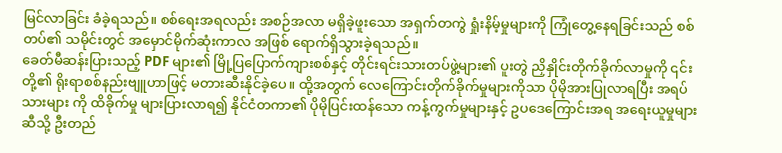မြင်လာခြင်း ခံခဲ့ရသည်။ စစ်ရေးအရလည်း အစဉ်အလာ မရှိခဲ့ဖူးသော အရှက်တကွဲ ရှုံးနိမ့်မှုများကို ကြုံတွေ့နေရခြင်းသည် စစ်တပ်၏ သမိုင်းတွင် အမှောင်မိုက်ဆုံးကာလ အဖြစ် ရောက်ရှိသွားခဲ့ရသည်။
ခေတ်မီဆန်းပြားသည့် PDF များ၏ မြို့ပြပြောက်ကျားစစ်နှင့် တိုင်းရင်းသားတပ်ဖွဲ့များ၏ ပူးတွဲ ညှိနှိုင်းတိုက်ခိုက်လာမှုကို ၎င်းတို့၏ ရိုးရာစစ်နည်းဗျူဟာဖြင့် မတားဆီးနိုင်ခဲ့ပေ။ ထို့အတွက် လေကြောင်းတိုက်ခိုက်မှုများကိုသာ ပိုမိုအားပြုလာရပြီး အရပ်သားများ ကို ထိခိုက်မှု များပြားလာရ၍ နိုင်ငံတကာ၏ ပိုမိုပြင်းထန်သော ကန့်ကွက်မှုများနှင့် ဥပဒေကြောင်းအရ အရေးယူမှုများဆီသို့ ဦးတည်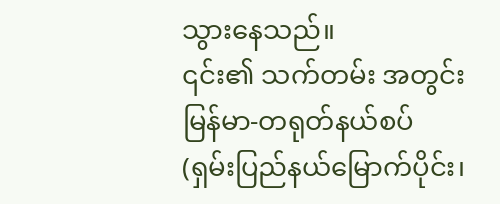သွားနေသည်။
၎င်း၏ သက်တမ်း အတွင်း မြန်မာ-တရုတ်နယ်စပ် (ရှမ်းပြည်နယ်မြောက်ပိုင်း၊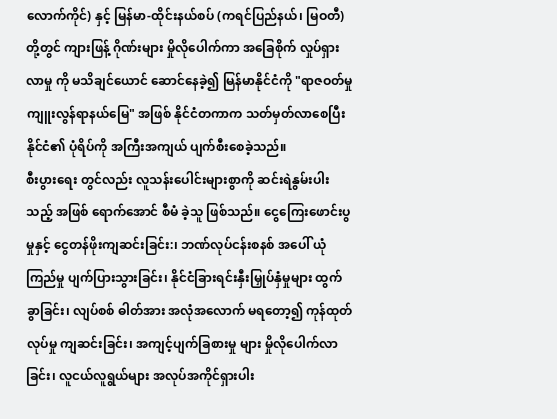လောက်ကိုင်) နှင့် မြန်မာ-ထိုင်းနယ်စပ် (ကရင်ပြည်နယ်၊ မြဝတီ) တို့တွင် ကျားဖြန့် ဂိုဏ်းများ မှိုလိုပေါက်ကာ အခြေစိုက် လှုပ်ရှားလာမှု ကို မသိချင်ယောင် ဆောင်နေခဲ့၍ မြန်မာနိုင်ငံကို "ရာဇဝတ်မှုကျူးလွန်ရာနယ်မြေ" အဖြစ် နိုင်ငံတကာက သတ်မှတ်လာစေပြီး နိုင်ငံ၏ ပုံရိပ်ကို အကြီးအကျယ် ပျက်စီးစေခဲ့သည်။
စီးပွားရေး တွင်လည်း လူသန်းပေါင်းများစွာကို ဆင်းရဲနွမ်းပါးသည့် အဖြစ် ရောက်အောင် စီမံ ခဲ့သူ ဖြစ်သည်။ ငွေကြေးဖောင်းပွမှုနှင့် ငွေတန်ဖိုးကျဆင်းခြင်း:၊ ဘဏ်လုပ်ငန်းစနစ် အပေါ် ယုံကြည်မှု ပျက်ပြားသွားခြင်း၊ နိုင်ငံခြားရင်းနှီးမြှုပ်နှံမှုများ ထွက်ခွာခြင်း၊ လျပ်စစ် ဓါတ်အား အလုံအလောက် မရတော့၍ ကုန်ထုတ်လုပ်မှု ကျဆင်းခြင်း၊ အကျင့်ပျက်ခြစားမှု များ မှိုလိုပေါက်လာခြင်း၊ လူငယ်လူရွယ်များ အလုပ်အကိုင်ရှားပါး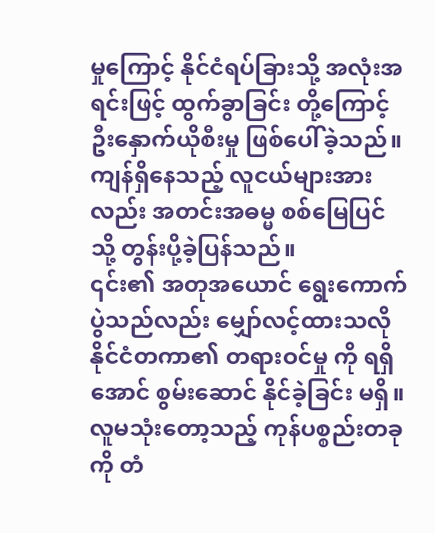မှုကြောင့် နိုင်ငံရပ်ခြားသို့ အလုံးအရင်းဖြင့် ထွက်ခွာခြင်း တို့ကြောင့် ဦးနှောက်ယိုစီးမှု ဖြစ်ပေါ်ခဲ့သည်။
ကျန်ရှိနေသည့် လူငယ်များအားလည်း အတင်းအဓမ္မ စစ်မြေပြင်သို့ တွန်းပို့ခဲ့ပြန်သည်။
၎င်း၏ အတုအယောင် ရွေးကောက်ပွဲသည်လည်း မျှော်လင့်ထားသလို နိုင်ငံတကာ၏ တရားဝင်မှု ကို ရရှိအောင် စွမ်းဆောင် နိုင်ခဲ့ခြင်း မရှိ။ လူမသုံးတော့သည့် ကုန်ပစ္စည်းတခုကို တံ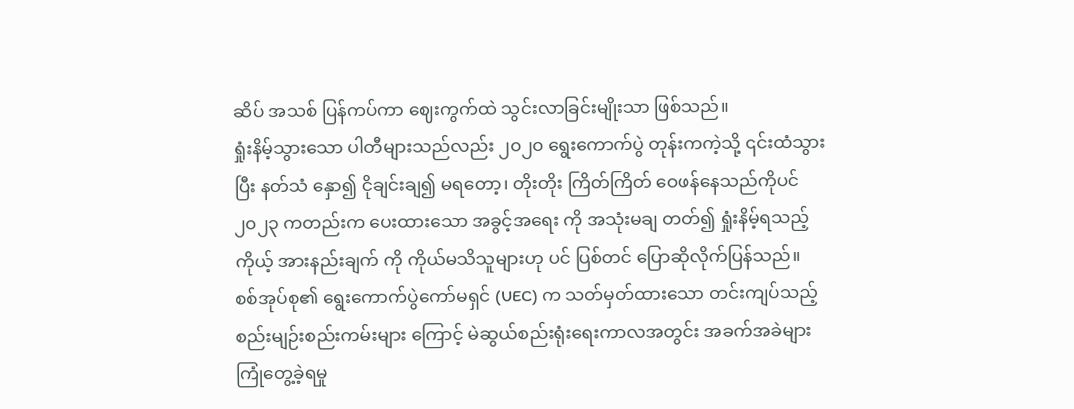ဆိပ် အသစ် ပြန်ကပ်ကာ ဈေးကွက်ထဲ သွင်းလာခြင်းမျိုးသာ ဖြစ်သည်။
ရှုံးနိမ့်သွားသော ပါတီများသည်လည်း ၂၀၂၀ ရွေးကောက်ပွဲ တုန်းကကဲ့သို့ ၎င်းထံသွားပြီး နတ်သံ နှော၍ ငိုချင်းချ၍ မရတော့၊ တိုးတိုး ကြိတ်ကြိတ် ဝေဖန်နေသည်ကိုပင် ၂၀၂၃ ကတည်းက ပေးထားသော အခွင့်အရေး ကို အသုံးမချ တတ်၍ ရှုံးနိမ့်ရသည့် ကိုယ့် အားနည်းချက် ကို ကိုယ်မသိသူများဟု ပင် ပြစ်တင် ပြောဆိုလိုက်ပြန်သည်။
စစ်အုပ်စု၏ ရွေးကောက်ပွဲကော်မရှင် (UEC) က သတ်မှတ်ထားသော တင်းကျပ်သည့် စည်းမျဉ်းစည်းကမ်းများ ကြောင့် မဲဆွယ်စည်းရုံးရေးကာလအတွင်း အခက်အခဲများ ကြုံတွေ့ခဲ့ရမှု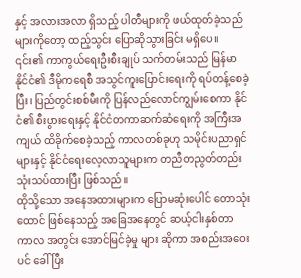နှင့် အလားအလာ ရှိသည့် ပါတီများကို ဖယ်ထုတ်ခဲ့သည်များကိုတော့ ထည့်သွင်း ပြောဆိုသွားခြင်း မရှိပေ။
၎င်း၏ ကာကွယ်ရေးဦးစီးချုပ် သက်တမ်းသည် မြန်မာနိုင်ငံ၏ ဒီမိုကရေစီ အသွင်ကူးပြောင်းရေးကို ရပ်တန့်စေခဲ့ပြီး၊ ပြည်တွင်းစစ်မီးကို ပြန်လည်လောင်ကျွမ်းစေကာ နိုင်ငံ၏ စီးပွားရေးနှင့် နိုင်ငံတကာဆက်ဆံရေးကို အကြီးအကျယ် ထိခိုက်စေခဲ့သည့် ကာလတစ်ခုဟု သမိုင်းပညာရှင်များနှင့် နိုင်ငံရေးလေ့လာသူများက တညီတညွတ်တည်း သုံးသပ်ထားပြီး ဖြစ်သည်။
ထိုသို့သော အနေအထားများက ပြောမဆုံးပေါင် တောသုံးထောင် ဖြစ်နေသည့် အခြေအနေတွင် ဆယ့်ငါးနှစ်တာ ကာလ အတွင်း အောင်မြင်ခဲ့မှု များ ဆိုကာ အစည်းအဝေးပင် ခေါ်ပြီး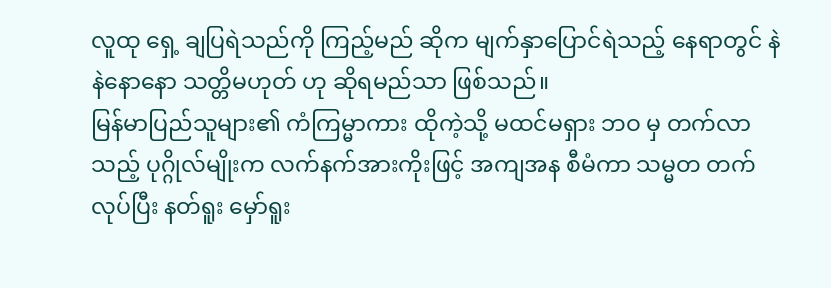လူထု ရှေ့ ချပြရဲသည်ကို ကြည့်မည် ဆိုက မျက်နှာပြောင်ရဲသည့် နေရာတွင် နဲနဲနောနော သတ္တိမဟုတ် ဟု ဆိုရမည်သာ ဖြစ်သည်။
မြန်မာပြည်သူများ၏ ကံကြမ္မာကား ထိုကဲ့သို့ မထင်မရှား ဘဝ မှ တက်လာသည့် ပုဂ္ဂိုလ်မျိုးက လက်နက်အားကိုးဖြင့် အကျအန စီမံကာ သမ္မတ တက်လုပ်ပြီး နတ်ရူး မှော်ရူး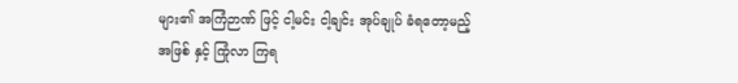များ၏ အကြံဉာဏ် ဖြင့် ငါ့မင်း ငါ့ချင်း အုပ်ချုပ် ခံရတော့မည့် အဖြစ် နှင့် ကြုံလာ ကြရ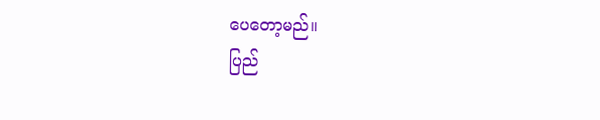ပေတော့မည်။
ပြည်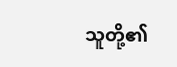သူတို့၏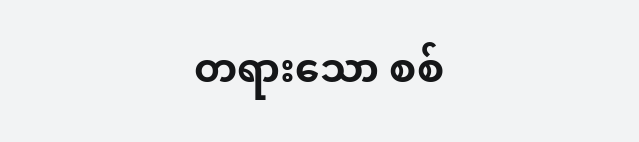တရားသော စစ်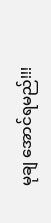မုချ အောင်ရမည်!!!